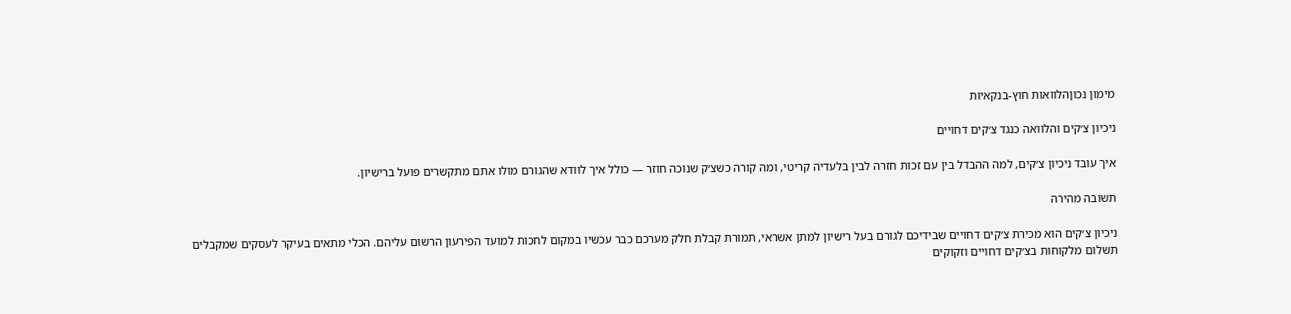מימון נכוןהלוואות חוץ-בנקאיות

ניכיון צ׳קים והלוואה כנגד צ׳קים דחויים

איך עובד ניכיון צ׳קים, למה ההבדל בין עם זכות חזרה לבין בלעדיה קריטי, ומה קורה כשצ׳ק שנוכה חוזר — כולל איך לוודא שהגורם מולו אתם מתקשרים פועל ברישיון.

תשובה מהירה

ניכיון צ׳קים הוא מכירת צ׳קים דחויים שבידיכם לגורם בעל רישיון למתן אשראי, תמורת קבלת חלק מערכם כבר עכשיו במקום לחכות למועד הפירעון הרשום עליהם. הכלי מתאים בעיקר לעסקים שמקבלים תשלום מלקוחות בצ׳קים דחויים וזקוקים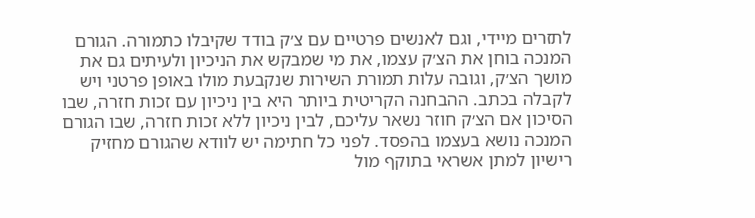לתזרים מיידי, וגם לאנשים פרטיים עם צ׳ק בודד שקיבלו כתמורה. הגורם המנכה בוחן את הצ׳ק עצמו, את מי שמבקש את הניכיון ולעיתים גם את מושך הצ׳ק, וגובה עלות תמורת השירות שנקבעת מולו באופן פרטני ויש לקבלה בכתב. ההבחנה הקריטית ביותר היא בין ניכיון עם זכות חזרה, שבו הסיכון אם הצ׳ק חוזר נשאר עליכם, לבין ניכיון ללא זכות חזרה, שבו הגורם המנכה נושא בעצמו בהפסד. לפני כל חתימה יש לוודא שהגורם מחזיק רישיון למתן אשראי בתוקף מול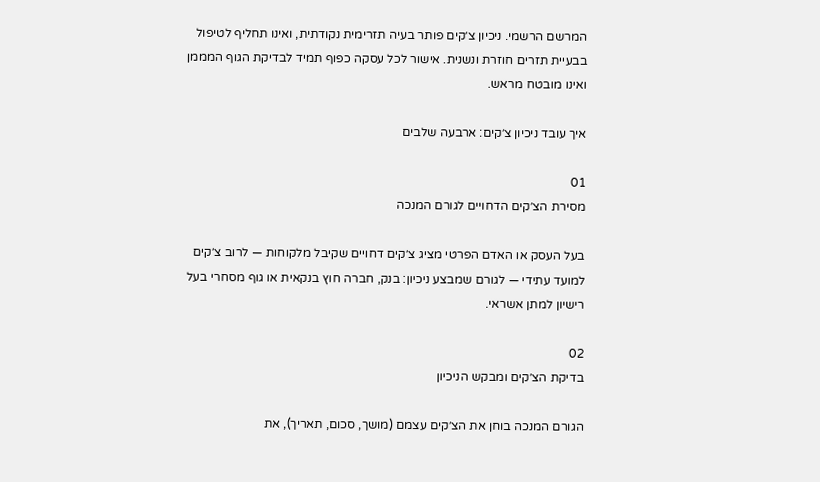המרשם הרשמי. ניכיון צ׳קים פותר בעיה תזרימית נקודתית, ואינו תחליף לטיפול בבעיית תזרים חוזרת ונשנית. אישור לכל עסקה כפוף תמיד לבדיקת הגוף המממן ואינו מובטח מראש.

איך עובד ניכיון צ׳קים: ארבעה שלבים

01
מסירת הצ׳קים הדחויים לגורם המנכה

בעל העסק או האדם הפרטי מציג צ׳קים דחויים שקיבל מלקוחות — לרוב צ׳קים למועד עתידי — לגורם שמבצע ניכיון: בנק, חברה חוץ בנקאית או גוף מסחרי בעל רישיון למתן אשראי.

02
בדיקת הצ׳קים ומבקש הניכיון

הגורם המנכה בוחן את הצ׳קים עצמם (מושך, סכום, תאריך), את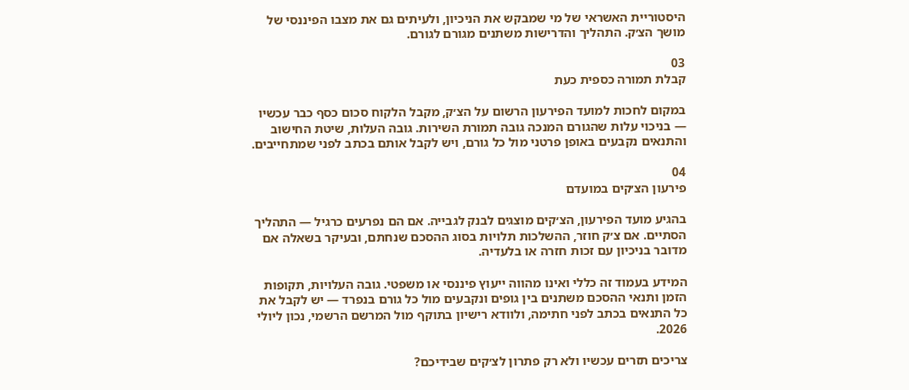היסטוריית האשראי של מי שמבקש את הניכיון, ולעיתים גם את מצבו הפיננסי של מושך הצ׳ק. התהליך והדרישות משתנים מגורם לגורם.

03
קבלת תמורה כספית כעת

במקום לחכות למועד הפירעון הרשום על הצ׳ק, מקבל הלקוח סכום כסף כבר עכשיו — בניכוי עלות שהגורם המנכה גובה תמורת השירות. גובה העלות, שיטת החישוב והתנאים נקבעים באופן פרטני מול כל גורם, ויש לקבל אותם בכתב לפני שמתחייבים.

04
פירעון הצ׳קים במועדם

בהגיע מועד הפירעון, הצ׳קים מוצגים לבנק לגבייה. אם הם נפרעים כרגיל — התהליך הסתיים. אם צ׳ק חוזר, ההשלכות תלויות בסוג ההסכם שנחתם, ובעיקר בשאלה אם מדובר בניכיון עם זכות חזרה או בלעדיה.

המידע בעמוד זה כללי ואינו מהווה ייעוץ פיננסי או משפטי. גובה העלויות, תקופות הזמן ותנאי ההסכם משתנים בין גופים ונקבעים מול כל גורם בנפרד — יש לקבל את כל התנאים בכתב לפני חתימה, ולוודא רישיון בתוקף מול המרשם הרשמי, נכון ליולי 2026.

צריכים תזרים עכשיו ולא רק פתרון לצ׳קים שבידיכם?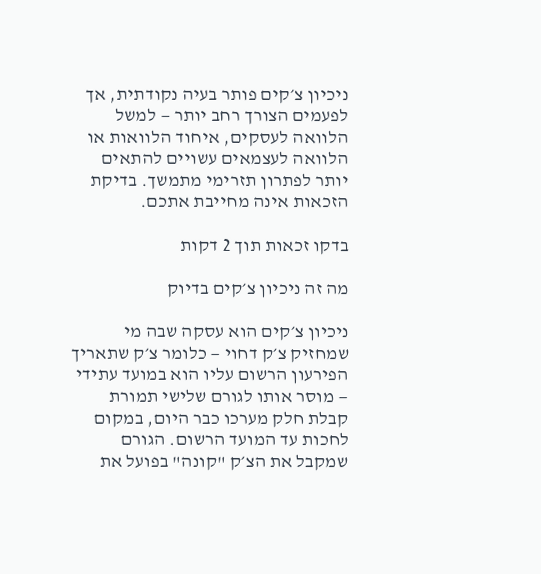ניכיון צ׳קים פותר בעיה נקודתית, אך לפעמים הצורך רחב יותר — למשל הלוואה לעסקים, איחוד הלוואות או הלוואה לעצמאים עשויים להתאים יותר לפתרון תזרימי מתמשך. בדיקת הזכאות אינה מחייבת אתכם.

בדקו זכאות תוך 2 דקות

מה זה ניכיון צ׳קים בדיוק

ניכיון צ׳קים הוא עסקה שבה מי שמחזיק צ׳ק דחוי — כלומר צ׳ק שתאריך הפירעון הרשום עליו הוא במועד עתידי — מוסר אותו לגורם שלישי תמורת קבלת חלק מערכו כבר היום, במקום לחכות עד המועד הרשום. הגורם שמקבל את הצ׳ק "קונה" בפועל את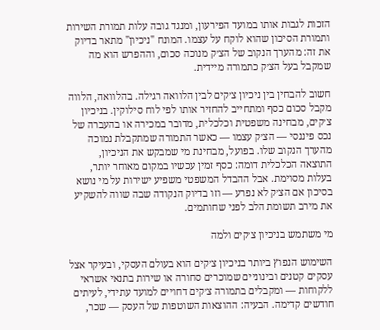הזכות לגבות אותו במועד הפירעון, ומנגד גובה עלות תמורת השירות ותמורת הסיכון שהוא לוקח על עצמו. המונח "ניכיון" מתאר בדיוק את זה: מהערך הנקוב של הצ׳ק מנוכה סכום, וההפרש הוא מה שמקבל בעל הצ׳ק כתמורה מיידית.

חשוב להבחין בין ניכיון צ׳קים לבין הלוואה רגילה. בהלוואה, הלווה מקבל סכום כסף ומתחייב להחזיר אותו לפי לוח סילוקין. בניכיון צ׳קים, מבחינה משפטית וכלכלית, מדובר במכירה או בהעברה של נכס פיננסי — הצ׳ק עצמו — כאשר התמורה שמתקבלת נמוכה מהערך הנקוב שלו. בפועל, מבחינת מי שמבקש את הניכיון, התוצאה הכלכלית דומה: כסף זמין עכשיו במקום מאוחר יותר, בעלות מסוימת. אבל ההבדל המשפטי משפיע ישירות על מי נושא בסיכון אם הצ׳ק לא נפרע — וזו בדיוק הנקודה שבה שווה להשקיע את מירב תשומת הלב לפני שחותמים.

מי משתמש בניכיון צ׳קים ולמה

השימוש הנפוץ ביותר בניכיון צ׳קים הוא בעולם העסקי, ובעיקר אצל עסקים קטנים ובינוניים שמוכרים סחורה או שירות בתנאי אשראי ללקוחות — ומקבלים בתמורה צ׳קים דחויים למועד עתידי, לעיתים חודשים קדימה. הבעיה: ההוצאות השוטפות של העסק — שכר,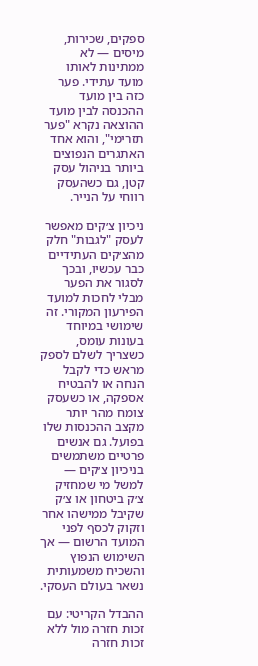ספקים, שכירות, מיסים — לא ממתינות לאותו מועד עתידי. פער כזה בין מועד ההכנסה לבין מועד ההוצאה נקרא "פער תזרימי", והוא אחד האתגרים הנפוצים ביותר בניהול עסק קטן, גם כשהעסק רווחי על הנייר.

ניכיון צ׳קים מאפשר לעסק "לגבות" חלק מהצ׳קים העתידיים כבר עכשיו, ובכך לסגור את הפער מבלי לחכות למועד הפירעון המקורי. זה שימושי במיוחד בעונות עומס, כשצריך לשלם לספק מראש כדי לקבל הנחה או להבטיח אספקה, או כשעסק צומח מהר יותר מקצב ההכנסות שלו בפועל. גם אנשים פרטיים משתמשים בניכיון צ׳קים — למשל מי שמחזיק צ׳ק ביטחון או צ׳ק שקיבל ממישהו אחר וזקוק לכסף לפני המועד הרשום — אך השימוש הנפוץ והשכיח משמעותית נשאר בעולם העסקי.

ההבדל הקריטי: עם זכות חזרה מול ללא זכות חזרה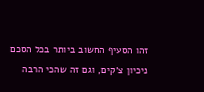זהו הסעיף החשוב ביותר בכל הסכם ניכיון צ׳קים, וגם זה שהכי הרבה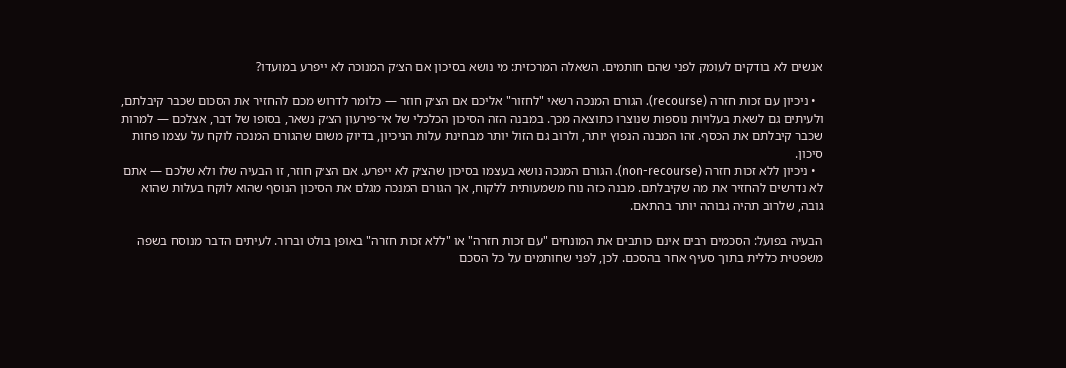אנשים לא בודקים לעומק לפני שהם חותמים. השאלה המרכזית: מי נושא בסיכון אם הצ׳ק המנוכה לא ייפרע במועדו?

  • ניכיון עם זכות חזרה (recourse). הגורם המנכה רשאי "לחזור" אליכם אם הצ׳ק חוזר — כלומר לדרוש מכם להחזיר את הסכום שכבר קיבלתם, ולעיתים גם לשאת בעלויות נוספות שנוצרו כתוצאה מכך. במבנה הזה הסיכון הכלכלי של אי־פירעון הצ׳ק נשאר, בסופו של דבר, אצלכם — למרות שכבר קיבלתם את הכסף. זהו המבנה הנפוץ יותר, ולרוב גם הזול יותר מבחינת עלות הניכיון, בדיוק משום שהגורם המנכה לוקח על עצמו פחות סיכון.
  • ניכיון ללא זכות חזרה (non-recourse). הגורם המנכה נושא בעצמו בסיכון שהצ׳ק לא ייפרע. אם הצ׳ק חוזר, זו הבעיה שלו ולא שלכם — אתם לא נדרשים להחזיר את מה שקיבלתם. מבנה כזה נוח משמעותית ללקוח, אך הגורם המנכה מגלם את הסיכון הנוסף שהוא לוקח בעלות שהוא גובה, שלרוב תהיה גבוהה יותר בהתאם.

הבעיה בפועל: הסכמים רבים אינם כותבים את המונחים "עם זכות חזרה" או "ללא זכות חזרה" באופן בולט וברור. לעיתים הדבר מנוסח בשפה משפטית כללית בתוך סעיף אחר בהסכם. לכן, לפני שחותמים על כל הסכם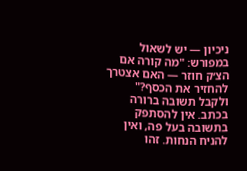ניכיון — יש לשאול במפורש: "מה קורה אם הצ׳ק חוזר — האם אצטרך להחזיר את הכסף?" ולקבל תשובה ברורה בכתב. אין להסתפק בתשובה בעל פה, ואין להניח הנחות. זהו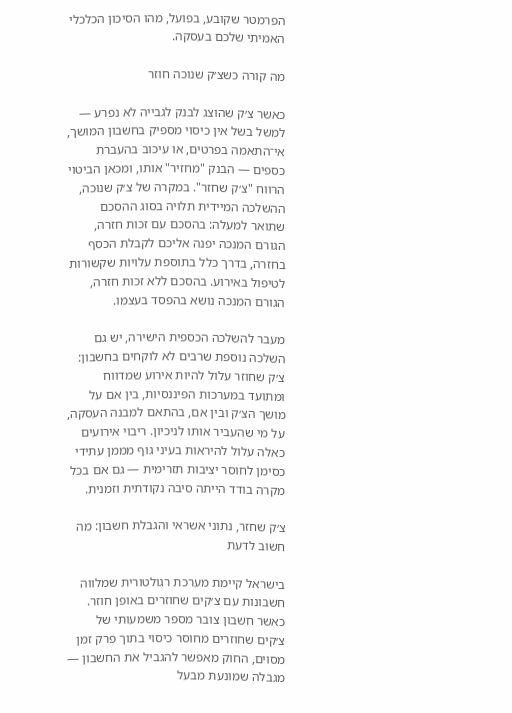הפרמטר שקובע, בפועל, מהו הסיכון הכלכלי האמיתי שלכם בעסקה.

מה קורה כשצ׳ק שנוכה חוזר

כאשר צ׳ק שהוצג לבנק לגבייה לא נפרע — למשל בשל אין כיסוי מספיק בחשבון המושך, אי־התאמה בפרטים, או עיכוב בהעברת כספים — הבנק "מחזיר" אותו, ומכאן הביטוי הרווח "צ׳ק שחזר". במקרה של צ׳ק שנוכה, ההשלכה המיידית תלויה בסוג ההסכם שתואר למעלה: בהסכם עם זכות חזרה, הגורם המנכה יפנה אליכם לקבלת הכסף בחזרה, בדרך כלל בתוספת עלויות שקשורות לטיפול באירוע. בהסכם ללא זכות חזרה, הגורם המנכה נושא בהפסד בעצמו.

מעבר להשלכה הכספית הישירה, יש גם השלכה נוספת שרבים לא לוקחים בחשבון: צ׳ק שחוזר עלול להיות אירוע שמדווח ומתועד במערכות הפיננסיות, בין אם על מושך הצ׳ק ובין אם, בהתאם למבנה העסקה, על מי שהעביר אותו לניכיון. ריבוי אירועים כאלה עלול להיראות בעיני גוף מממן עתידי כסימן לחוסר יציבות תזרימית — גם אם בכל מקרה בודד הייתה סיבה נקודתית וזמנית.

צ׳ק שחזר, נתוני אשראי והגבלת חשבון: מה חשוב לדעת

בישראל קיימת מערכת רגולטורית שמלווה חשבונות עם צ׳קים שחוזרים באופן חוזר. כאשר חשבון צובר מספר משמעותי של צ׳קים שחוזרים מחוסר כיסוי בתוך פרק זמן מסוים, החוק מאפשר להגביל את החשבון — מגבלה שמונעת מבעל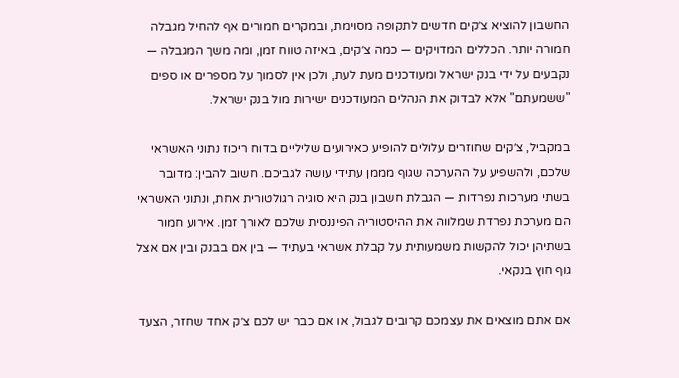החשבון להוציא צ׳קים חדשים לתקופה מסוימת, ובמקרים חמורים אף להחיל מגבלה חמורה יותר. הכללים המדויקים — כמה צ׳קים, באיזה טווח זמן, ומה משך המגבלה — נקבעים על ידי בנק ישראל ומעודכנים מעת לעת, ולכן אין לסמוך על מספרים או ספים "ששמעתם" אלא לבדוק את הנהלים המעודכנים ישירות מול בנק ישראל.

במקביל, צ׳קים שחוזרים עלולים להופיע כאירועים שליליים בדוח ריכוז נתוני האשראי שלכם, ולהשפיע על ההערכה שגוף מממן עתידי עושה לגביכם. חשוב להבין: מדובר בשתי מערכות נפרדות — הגבלת חשבון בנק היא סוגיה רגולטורית אחת, ונתוני האשראי הם מערכת נפרדת שמלווה את ההיסטוריה הפיננסית שלכם לאורך זמן. אירוע חמור בשתיהן יכול להקשות משמעותית על קבלת אשראי בעתיד — בין אם בבנק ובין אם אצל גוף חוץ בנקאי.

אם אתם מוצאים את עצמכם קרובים לגבול, או אם כבר יש לכם צ׳ק אחד שחזר, הצעד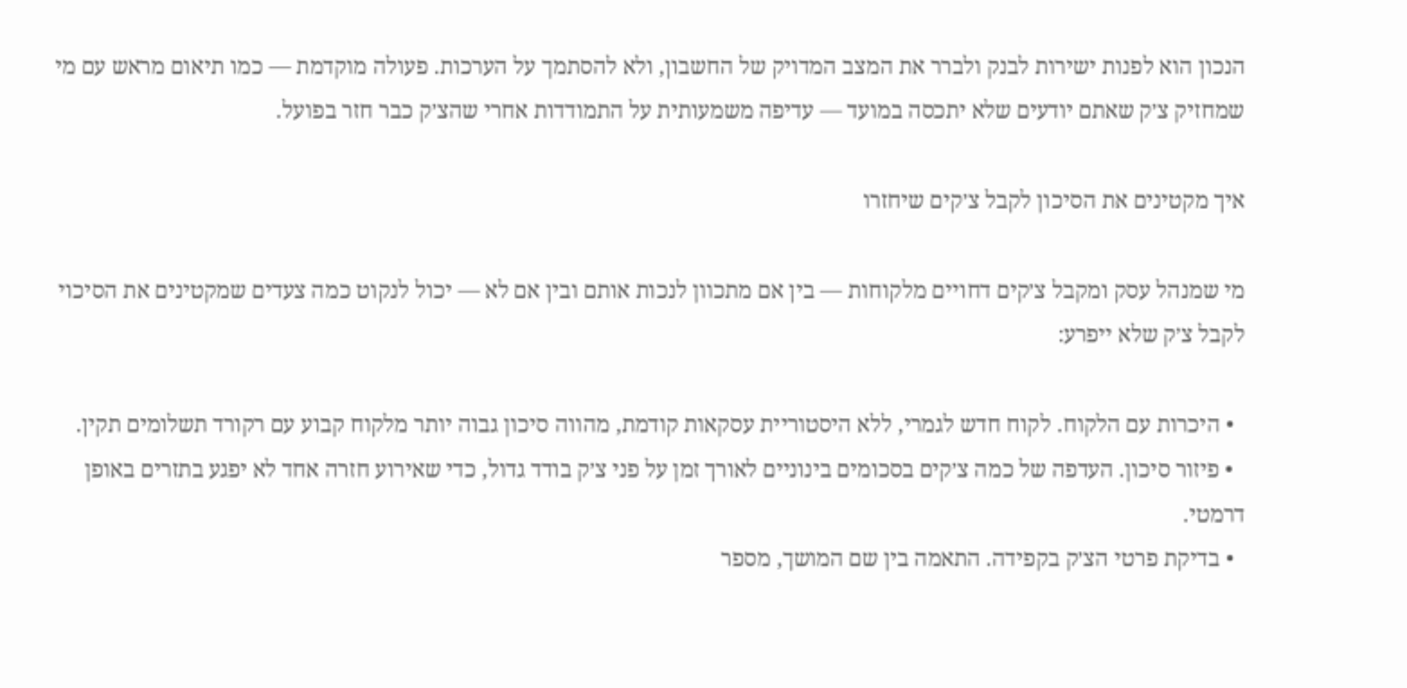הנכון הוא לפנות ישירות לבנק ולברר את המצב המדויק של החשבון, ולא להסתמך על הערכות. פעולה מוקדמת — כמו תיאום מראש עם מי שמחזיק צ׳ק שאתם יודעים שלא יתכסה במועד — עדיפה משמעותית על התמודדות אחרי שהצ׳ק כבר חזר בפועל.

איך מקטינים את הסיכון לקבל צ׳קים שיחזרו

מי שמנהל עסק ומקבל צ׳קים דחויים מלקוחות — בין אם מתכוון לנכות אותם ובין אם לא — יכול לנקוט כמה צעדים שמקטינים את הסיכוי לקבל צ׳ק שלא ייפרע:

  • היכרות עם הלקוח. לקוח חדש לגמרי, ללא היסטוריית עסקאות קודמת, מהווה סיכון גבוה יותר מלקוח קבוע עם רקורד תשלומים תקין.
  • פיזור סיכון. העדפה של כמה צ׳קים בסכומים בינוניים לאורך זמן על פני צ׳ק בודד גדול, כדי שאירוע חזרה אחד לא יפגע בתזרים באופן דרמטי.
  • בדיקת פרטי הצ׳ק בקפידה. התאמה בין שם המושך, מספר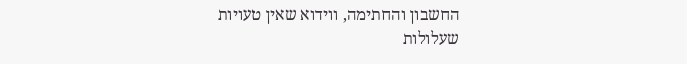החשבון והחתימה, ווידוא שאין טעויות שעלולות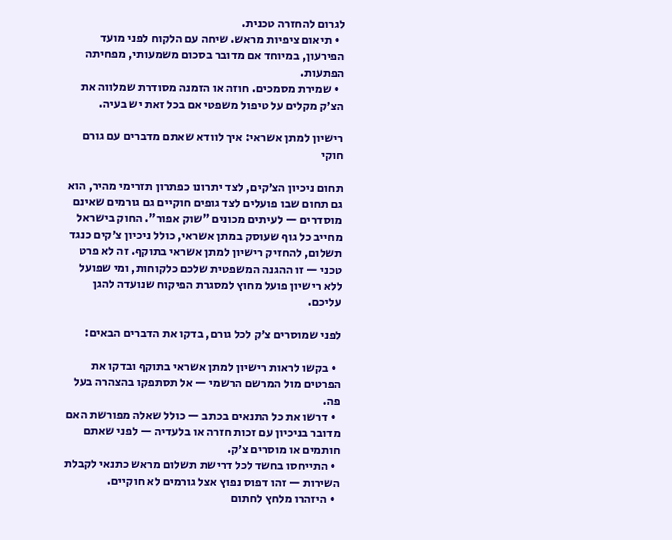לגרום להחזרה טכנית.
  • תיאום ציפיות מראש. שיחה עם הלקוח לפני מועד הפירעון, במיוחד אם מדובר בסכום משמעותי, מפחיתה הפתעות.
  • שמירת מסמכים. חוזה או הזמנה מסודרת שמלווה את הצ׳ק מקלים על טיפול משפטי אם בכל זאת יש בעיה.

רישיון למתן אשראי: איך לוודא שאתם מדברים עם גורם חוקי

תחום ניכיון הצ׳קים, לצד יתרונו כפתרון תזרימי מהיר, הוא גם תחום שבו פועלים לצד גופים חוקיים גם גורמים שאינם מוסדרים — לעיתים מכונים "שוק אפור". החוק בישראל מחייב כל גוף שעוסק במתן אשראי, כולל ניכיון צ׳קים כנגד תשלום, להחזיק רישיון למתן אשראי בתוקף. זה לא פרט טכני — זו ההגנה המשפטית שלכם כלקוחות, ומי שפועל ללא רישיון פועל מחוץ למסגרת הפיקוח שנועדה להגן עליכם.

לפני שמוסרים צ׳ק לכל גורם, בדקו את הדברים הבאים:

  • בקשו לראות רישיון למתן אשראי בתוקף ובדקו את הפרטים מול המרשם הרשמי — אל תסתפקו בהצהרה בעל פה.
  • דרשו את כל התנאים בכתב — כולל שאלה מפורשת האם מדובר בניכיון עם זכות חזרה או בלעדיה — לפני שאתם חותמים או מוסרים צ׳ק.
  • התייחסו בחשד לכל דרישת תשלום מראש כתנאי לקבלת השירות — זהו דפוס נפוץ אצל גורמים לא חוקיים.
  • היזהרו מלחץ לחתום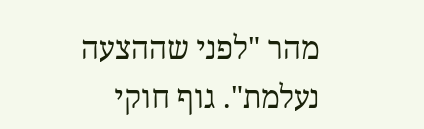מהר "לפני שההצעה נעלמת". גוף חוקי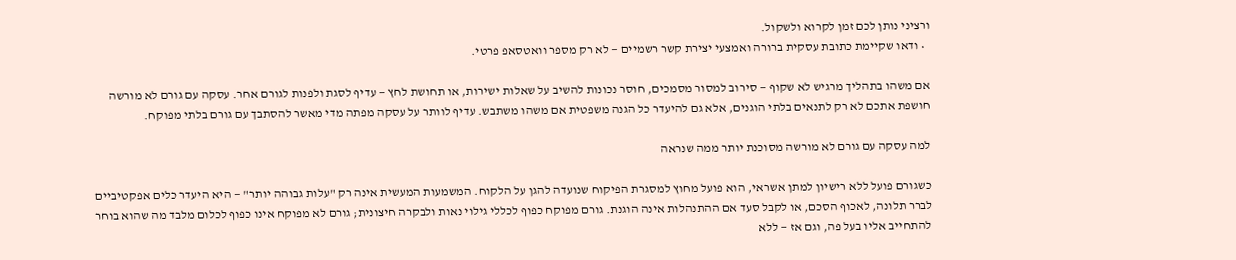ורציני נותן לכם זמן לקרוא ולשקול.
  • ודאו שקיימת כתובת עסקית ברורה ואמצעי יצירת קשר רשמיים — לא רק מספר וואטסאפ פרטי.

אם משהו בתהליך מרגיש לא שקוף — סירוב למסור מסמכים, חוסר נכונות להשיב על שאלות ישירות, או תחושת לחץ — עדיף לסגת ולפנות לגורם אחר. עסקה עם גורם לא מורשה חושפת אתכם לא רק לתנאים בלתי הוגנים, אלא גם להיעדר כל הגנה משפטית אם משהו משתבש. עדיף לוותר על עסקה מפתה מדי מאשר להסתבך עם גורם בלתי מפוקח.

למה עסקה עם גורם לא מורשה מסוכנת יותר ממה שנראה

כשגורם פועל ללא רישיון למתן אשראי, הוא פועל מחוץ למסגרת הפיקוח שנועדה להגן על הלקוח. המשמעות המעשית אינה רק "עלות גבוהה יותר" — היא היעדר כלים אפקטיביים לברר תלונה, לאכוף הסכם, או לקבל סעד אם ההתנהלות אינה הוגנת. גורם מפוקח כפוף לכללי גילוי נאות ולבקרה חיצונית; גורם לא מפוקח אינו כפוף לכלום מלבד מה שהוא בוחר להתחייב אליו בעל פה, וגם אז — ללא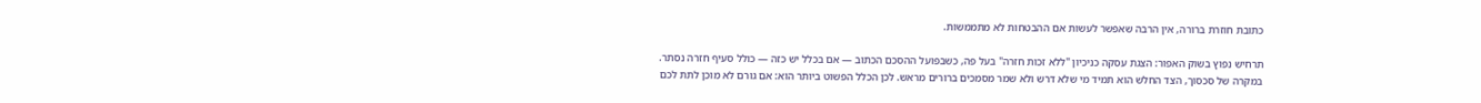כתובת חוזרת ברורה, אין הרבה שאפשר לעשות אם ההבטחות לא מתממשות.

תרחיש נפוץ בשוק האפור: הצגת עסקה כניכיון "ללא זכות חזרה" בעל פה, כשבפועל ההסכם הכתוב — אם בכלל יש כזה — כולל סעיף חזרה נסתר. במקרה של סכסוך, הצד החלש הוא תמיד מי שלא דרש ולא שמר מסמכים ברורים מראש. לכן הכלל הפשוט ביותר הוא: אם גורם לא מוכן לתת לכם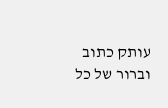עותק כתוב וברור של כל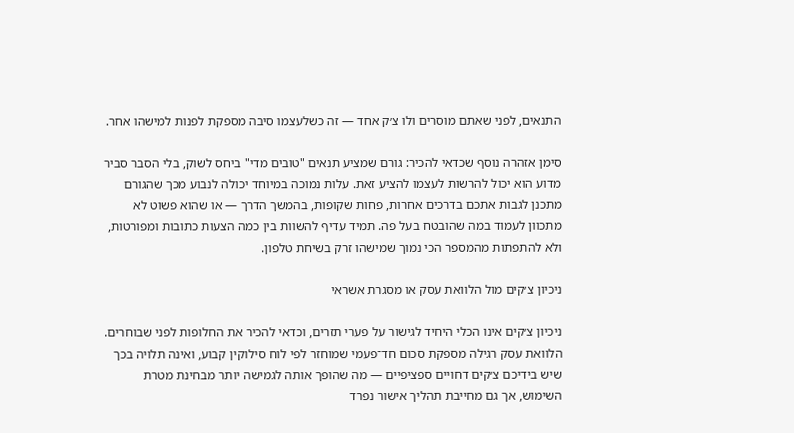התנאים, לפני שאתם מוסרים ולו צ׳ק אחד — זה כשלעצמו סיבה מספקת לפנות למישהו אחר.

סימן אזהרה נוסף שכדאי להכיר: גורם שמציע תנאים "טובים מדי" ביחס לשוק, בלי הסבר סביר מדוע הוא יכול להרשות לעצמו להציע זאת. עלות נמוכה במיוחד יכולה לנבוע מכך שהגורם מתכנן לגבות אתכם בדרכים אחרות, פחות שקופות, בהמשך הדרך — או שהוא פשוט לא מתכוון לעמוד במה שהובטח בעל פה. תמיד עדיף להשוות בין כמה הצעות כתובות ומפורטות, ולא להתפתות מהמספר הכי נמוך שמישהו זרק בשיחת טלפון.

ניכיון צ׳קים מול הלוואת עסק או מסגרת אשראי

ניכיון צ׳קים אינו הכלי היחיד לגישור על פערי תזרים, וכדאי להכיר את החלופות לפני שבוחרים. הלוואת עסק רגילה מספקת סכום חד־פעמי שמוחזר לפי לוח סילוקין קבוע, ואינה תלויה בכך שיש בידיכם צ׳קים דחויים ספציפיים — מה שהופך אותה לגמישה יותר מבחינת מטרת השימוש, אך גם מחייבת תהליך אישור נפרד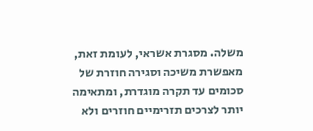משלה. מסגרת אשראי, לעומת זאת, מאפשרת משיכה וסגירה חוזרת של סכומים עד תקרה מוגדרת, ומתאימה יותר לצרכים תזרימיים חוזרים ולא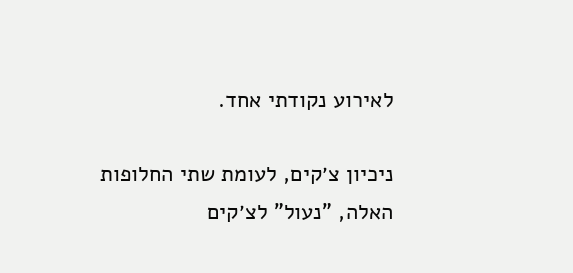לאירוע נקודתי אחד.

ניכיון צ׳קים, לעומת שתי החלופות האלה, "נעול" לצ׳קים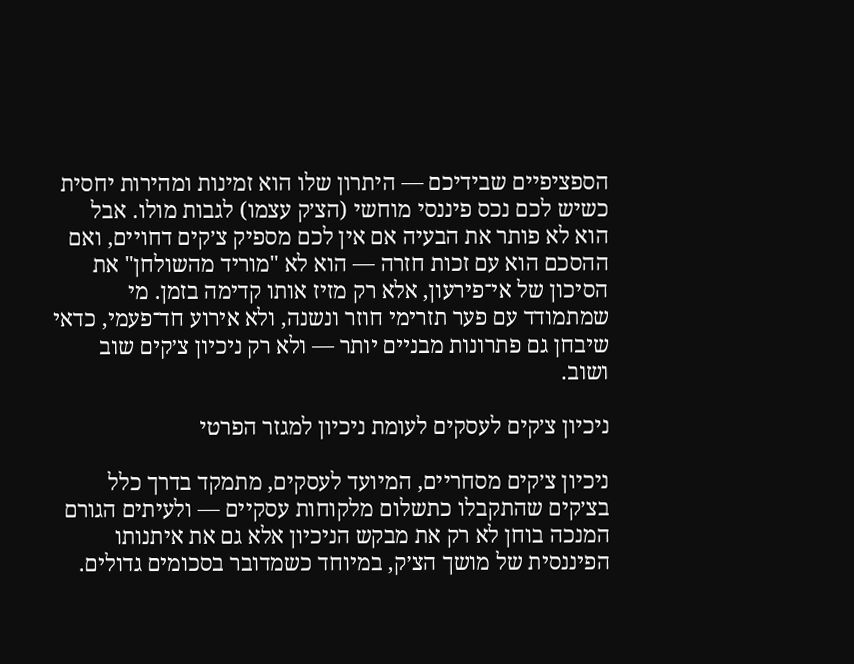הספציפיים שבידיכם — היתרון שלו הוא זמינות ומהירות יחסית כשיש לכם נכס פיננסי מוחשי (הצ׳ק עצמו) לגבות מולו. אבל הוא לא פותר את הבעיה אם אין לכם מספיק צ׳קים דחויים, ואם ההסכם הוא עם זכות חזרה — הוא לא "מוריד מהשולחן" את הסיכון של אי־פירעון, אלא רק מזיז אותו קדימה בזמן. מי שמתמודד עם פער תזרימי חוזר ונשנה, ולא אירוע חד־פעמי, כדאי שיבחן גם פתרונות מבניים יותר — ולא רק ניכיון צ׳קים שוב ושוב.

ניכיון צ׳קים לעסקים לעומת ניכיון למגזר הפרטי

ניכיון צ׳קים מסחריים, המיועד לעסקים, מתמקד בדרך כלל בצ׳קים שהתקבלו כתשלום מלקוחות עסקיים — ולעיתים הגורם המנכה בוחן לא רק את מבקש הניכיון אלא גם את איתנותו הפיננסית של מושך הצ׳ק, במיוחד כשמדובר בסכומים גדולים.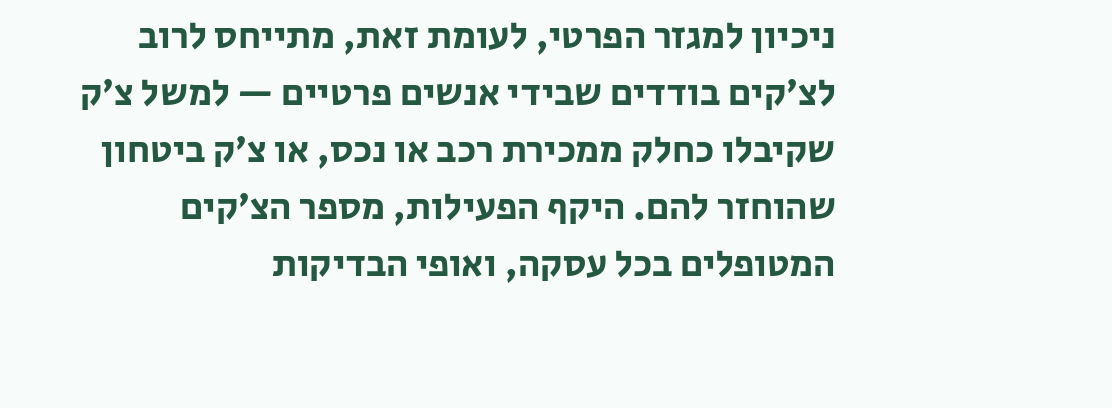ניכיון למגזר הפרטי, לעומת זאת, מתייחס לרוב לצ׳קים בודדים שבידי אנשים פרטיים — למשל צ׳ק שקיבלו כחלק ממכירת רכב או נכס, או צ׳ק ביטחון שהוחזר להם. היקף הפעילות, מספר הצ׳קים המטופלים בכל עסקה, ואופי הבדיקות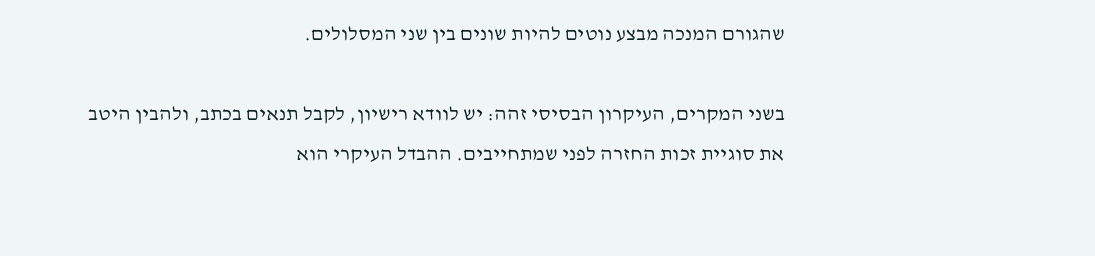שהגורם המנכה מבצע נוטים להיות שונים בין שני המסלולים.

בשני המקרים, העיקרון הבסיסי זהה: יש לוודא רישיון, לקבל תנאים בכתב, ולהבין היטב את סוגיית זכות החזרה לפני שמתחייבים. ההבדל העיקרי הוא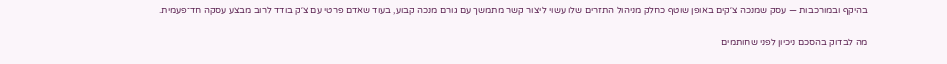בהיקף ובמורכבות — עסק שמנכה צ׳קים באופן שוטף כחלק מניהול התזרים שלו עשוי ליצור קשר מתמשך עם גורם מנכה קבוע, בעוד שאדם פרטי עם צ׳ק בודד לרוב מבצע עסקה חד־פעמית.

מה לבדוק בהסכם ניכיון לפני שחותמים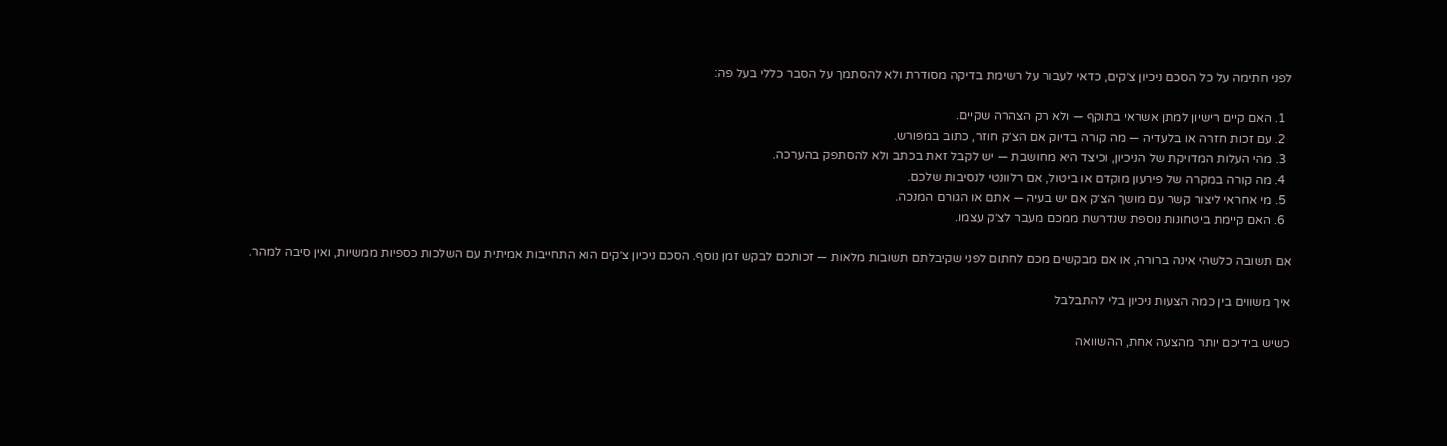לפני חתימה על כל הסכם ניכיון צ׳קים, כדאי לעבור על רשימת בדיקה מסודרת ולא להסתמך על הסבר כללי בעל פה:

  1. האם קיים רישיון למתן אשראי בתוקף — ולא רק הצהרה שקיים.
  2. עם זכות חזרה או בלעדיה — מה קורה בדיוק אם הצ׳ק חוזר, כתוב במפורש.
  3. מהי העלות המדויקת של הניכיון, וכיצד היא מחושבת — יש לקבל זאת בכתב ולא להסתפק בהערכה.
  4. מה קורה במקרה של פירעון מוקדם או ביטול, אם רלוונטי לנסיבות שלכם.
  5. מי אחראי ליצור קשר עם מושך הצ׳ק אם יש בעיה — אתם או הגורם המנכה.
  6. האם קיימת ביטחונות נוספת שנדרשת ממכם מעבר לצ׳ק עצמו.

אם תשובה כלשהי אינה ברורה, או אם מבקשים מכם לחתום לפני שקיבלתם תשובות מלאות — זכותכם לבקש זמן נוסף. הסכם ניכיון צ׳קים הוא התחייבות אמיתית עם השלכות כספיות ממשיות, ואין סיבה למהר.

איך משווים בין כמה הצעות ניכיון בלי להתבלבל

כשיש בידיכם יותר מהצעה אחת, ההשוואה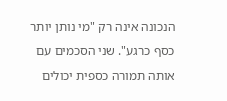הנכונה אינה רק "מי נותן יותר כסף כרגע". שני הסכמים עם אותה תמורה כספית יכולים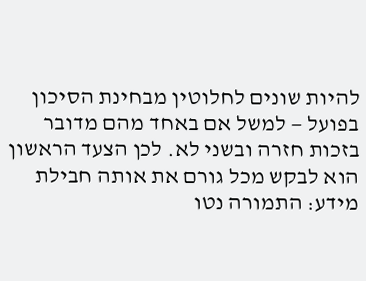להיות שונים לחלוטין מבחינת הסיכון בפועל — למשל אם באחד מהם מדובר בזכות חזרה ובשני לא. לכן הצעד הראשון הוא לבקש מכל גורם את אותה חבילת מידע: התמורה נטו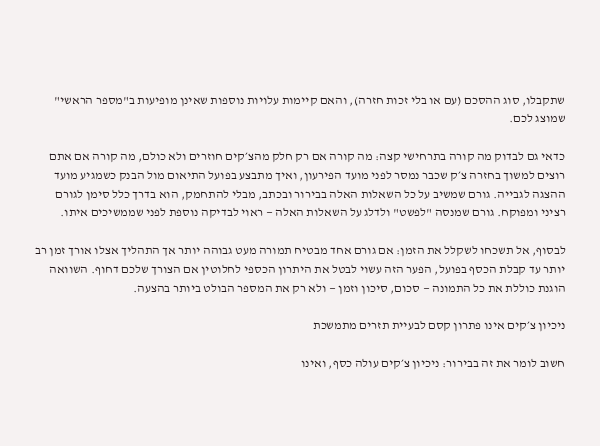שתקבלו, סוג ההסכם (עם או בלי זכות חזרה), והאם קיימות עלויות נוספות שאינן מופיעות ב"מספר הראשי" שמוצג לכם.

כדאי גם לבדוק מה קורה בתרחישי קצה: מה קורה אם רק חלק מהצ׳קים חוזרים ולא כולם, מה קורה אם אתם רוצים למשוך בחזרה צ׳ק שכבר נמסר לפני מועד הפירעון, ואיך מתבצע בפועל התיאום מול הבנק כשמגיע מועד ההצגה לגבייה. גורם שמשיב על כל השאלות האלה בבירור ובכתב, מבלי להתחמק, הוא בדרך כלל סימן לגורם רציני ומפוקח. גורם שמנסה "לפשט" ולדלג על השאלות האלה — ראוי לבדיקה נוספת לפני שממשיכים איתו.

לבסוף, אל תשכחו לשקלל את הזמן: אם גורם אחד מבטיח תמורה מעט גבוהה יותר אך התהליך אצלו אורך זמן רב יותר עד קבלת הכסף בפועל, הפער הזה עשוי לבטל את היתרון הכספי לחלוטין אם הצורך שלכם דחוף. השוואה הוגנת כוללת את כל התמונה — סכום, סיכון וזמן — ולא רק את המספר הבולט ביותר בהצעה.

ניכיון צ׳קים אינו פתרון קסם לבעיית תזרים מתמשכת

חשוב לומר את זה בבירור: ניכיון צ׳קים עולה כסף, ואינו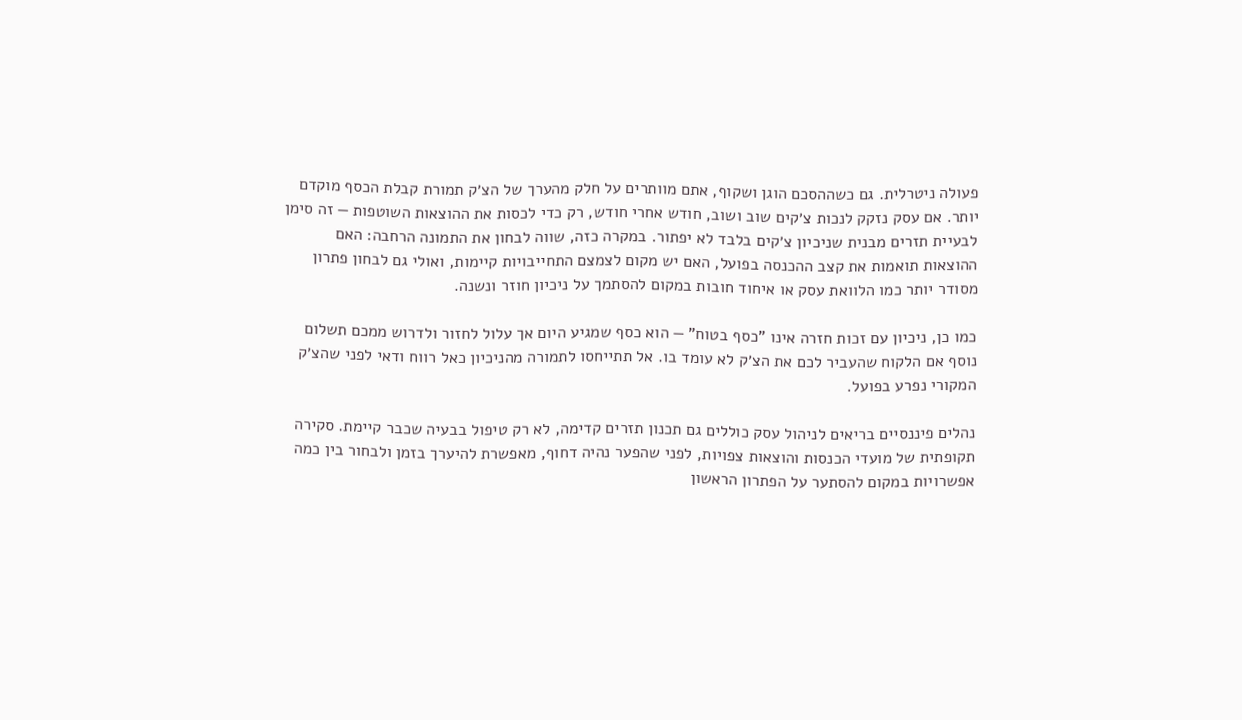פעולה ניטרלית. גם כשההסכם הוגן ושקוף, אתם מוותרים על חלק מהערך של הצ׳ק תמורת קבלת הכסף מוקדם יותר. אם עסק נזקק לנכות צ׳קים שוב ושוב, חודש אחרי חודש, רק כדי לכסות את ההוצאות השוטפות — זה סימן לבעיית תזרים מבנית שניכיון צ׳קים בלבד לא יפתור. במקרה כזה, שווה לבחון את התמונה הרחבה: האם ההוצאות תואמות את קצב ההכנסה בפועל, האם יש מקום לצמצם התחייבויות קיימות, ואולי גם לבחון פתרון מסודר יותר כמו הלוואת עסק או איחוד חובות במקום להסתמך על ניכיון חוזר ונשנה.

כמו כן, ניכיון עם זכות חזרה אינו "כסף בטוח" — הוא כסף שמגיע היום אך עלול לחזור ולדרוש ממכם תשלום נוסף אם הלקוח שהעביר לכם את הצ׳ק לא עומד בו. אל תתייחסו לתמורה מהניכיון כאל רווח ודאי לפני שהצ׳ק המקורי נפרע בפועל.

נהלים פיננסיים בריאים לניהול עסק כוללים גם תכנון תזרים קדימה, לא רק טיפול בבעיה שכבר קיימת. סקירה תקופתית של מועדי הכנסות והוצאות צפויות, לפני שהפער נהיה דחוף, מאפשרת להיערך בזמן ולבחור בין כמה אפשרויות במקום להסתער על הפתרון הראשון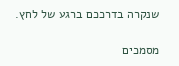שנקרה בדרככם ברגע של לחץ.

מסמכים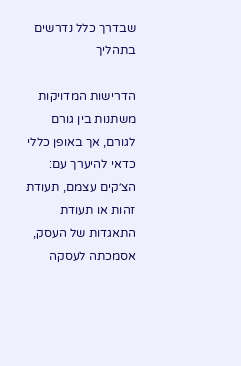שבדרך כלל נדרשים בתהליך

הדרישות המדויקות משתנות בין גורם לגורם, אך באופן כללי כדאי להיערך עם: הצ׳קים עצמם, תעודת זהות או תעודת התאגדות של העסק, אסמכתה לעסקה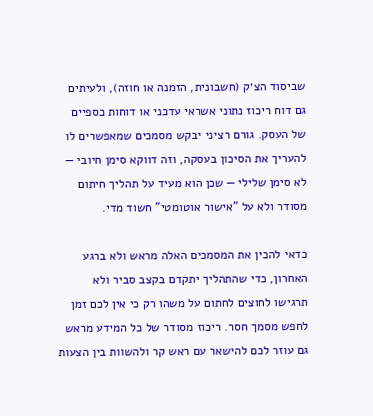שביסוד הצ׳ק (חשבונית, הזמנה או חוזה), ולעיתים גם דוח ריכוז נתוני אשראי עדכני או דוחות כספיים של העסק. גורם רציני יבקש מסמכים שמאפשרים לו להעריך את הסיכון בעסקה, וזה דווקא סימן חיובי — לא סימן שלילי — שכן הוא מעיד על תהליך חיתום מסודר ולא על "אישור אוטומטי" חשוד מדי.

כדאי להכין את המסמכים האלה מראש ולא ברגע האחרון, כדי שהתהליך יתקדם בקצב סביר ולא תרגישו לחוצים לחתום על משהו רק כי אין לכם זמן לחפש מסמך חסר. ריכוז מסודר של כל המידע מראש גם עוזר לכם להישאר עם ראש קר ולהשוות בין הצעות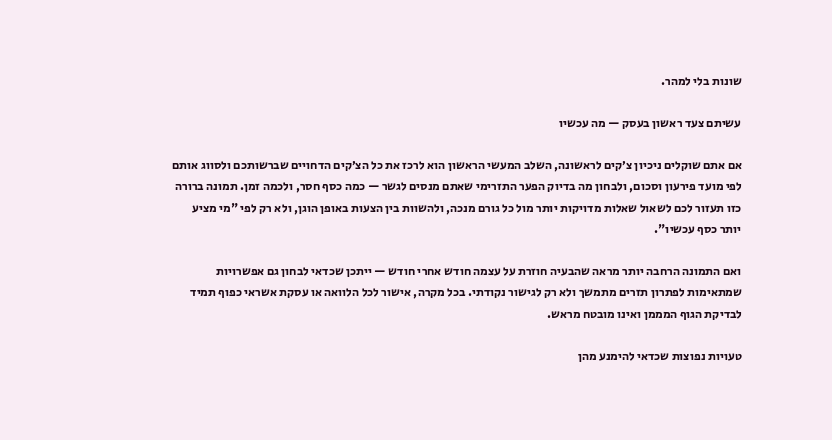שונות בלי למהר.

עשיתם צעד ראשון בעסק — מה עכשיו

אם אתם שוקלים ניכיון צ׳קים לראשונה, השלב המעשי הראשון הוא לרכז את כל הצ׳קים הדחויים שברשותכם ולסווג אותם לפי מועד פירעון וסכום, ולבחון מה בדיוק הפער התזרימי שאתם מנסים לגשר — כמה כסף חסר, ולכמה זמן. תמונה ברורה כזו תעזור לכם לשאול שאלות מדויקות יותר מול כל גורם מנכה, ולהשוות בין הצעות באופן הוגן, ולא רק לפי "מי מציע יותר כסף עכשיו".

ואם התמונה הרחבה יותר מראה שהבעיה חוזרת על עצמה חודש אחרי חודש — ייתכן שכדאי לבחון גם אפשרויות שמתאימות לפתרון תזרים מתמשך ולא רק לגישור נקודתי. בכל מקרה, אישור לכל הלוואה או עסקת אשראי כפוף תמיד לבדיקת הגוף המממן ואינו מובטח מראש.

טעויות נפוצות שכדאי להימנע מהן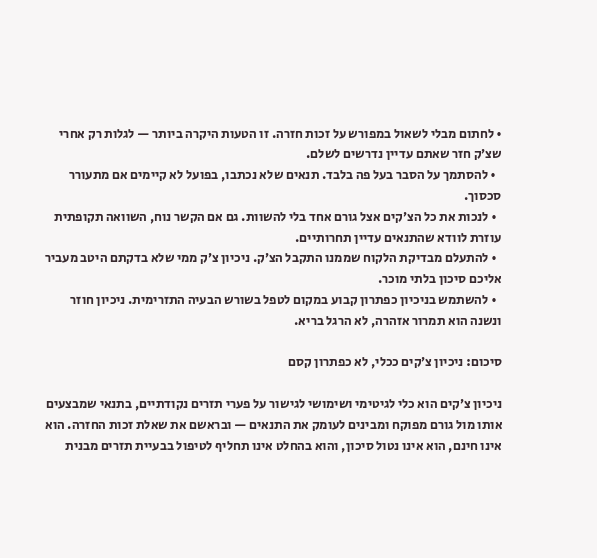• לחתום מבלי לשאול במפורש על זכות חזרה. זו הטעות היקרה ביותר — לגלות רק אחרי שצ׳ק חזר שאתם עדיין נדרשים לשלם.
  • להסתמך על הסבר בעל פה בלבד. תנאים שלא נכתבו, בפועל לא קיימים אם מתעורר סכסוך.
  • לנכות את כל הצ׳קים אצל גורם אחד בלי להשוות. גם אם הקשר נוח, השוואה תקופתית עוזרת לוודא שהתנאים עדיין תחרותיים.
  • להתעלם מבדיקת הלקוח שממנו התקבל הצ׳ק. ניכיון צ׳ק ממי שלא בדקתם היטב מעביר אליכם סיכון בלתי מוכר.
  • להשתמש בניכיון כפתרון קבוע במקום לטפל בשורש הבעיה התזרימית. ניכיון חוזר ונשנה הוא תמרור אזהרה, לא הרגל בריא.

סיכום: ניכיון צ׳קים ככלי, לא כפתרון קסם

ניכיון צ׳קים הוא כלי לגיטימי ושימושי לגישור על פערי תזרים נקודתיים, בתנאי שמבצעים אותו מול גורם מפוקח ומבינים לעומק את התנאים — ובראשם את שאלת זכות החזרה. הוא אינו חינם, הוא אינו נטול סיכון, והוא בהחלט אינו תחליף לטיפול בבעיית תזרים מבנית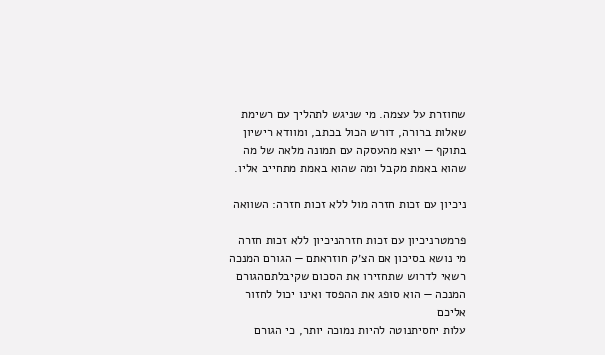שחוזרת על עצמה. מי שניגש לתהליך עם רשימת שאלות ברורה, דורש הכול בכתב, ומוודא רישיון בתוקף — יוצא מהעסקה עם תמונה מלאה של מה שהוא באמת מקבל ומה שהוא באמת מתחייב אליו.

ניכיון עם זכות חזרה מול ללא זכות חזרה: השוואה

פרמטרניכיון עם זכות חזרהניכיון ללא זכות חזרה
מי נושא בסיכון אם הצ׳ק חוזראתם — הגורם המנכה רשאי לדרוש שתחזירו את הסכום שקיבלתםהגורם המנכה — הוא סופג את ההפסד ואינו יכול לחזור אליכם
עלות יחסיתנוטה להיות נמוכה יותר, כי הגורם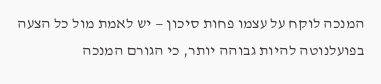המנכה לוקח על עצמו פחות סיכון — יש לאמת מול כל הצעה בפועלנוטה להיות גבוהה יותר, כי הגורם המנכה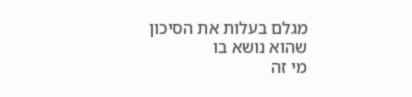מגלם בעלות את הסיכון שהוא נושא בו
מי זה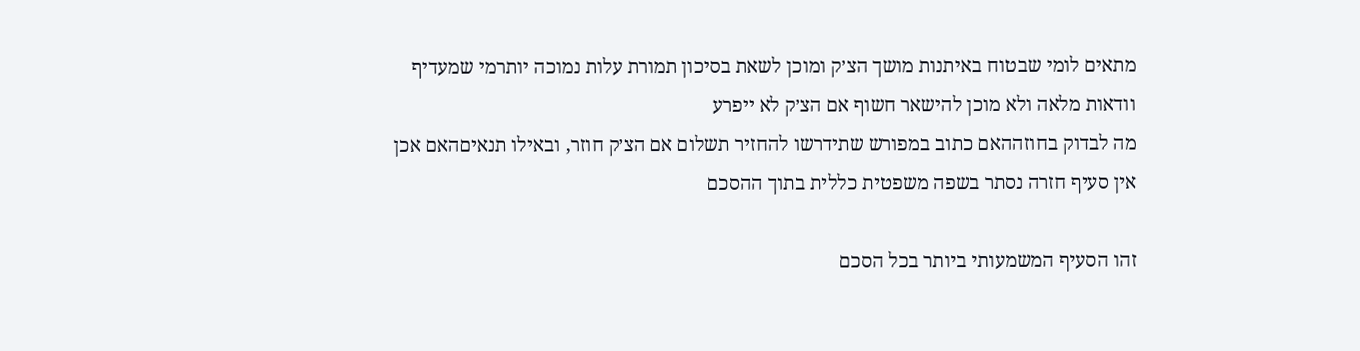מתאים לומי שבטוח באיתנות מושך הצ׳ק ומוכן לשאת בסיכון תמורת עלות נמוכה יותרמי שמעדיף וודאות מלאה ולא מוכן להישאר חשוף אם הצ׳ק לא ייפרע
מה לבדוק בחוזההאם כתוב במפורש שתידרשו להחזיר תשלום אם הצ׳ק חוזר, ובאילו תנאיםהאם אכן אין סעיף חזרה נסתר בשפה משפטית כללית בתוך ההסכם

זהו הסעיף המשמעותי ביותר בכל הסכם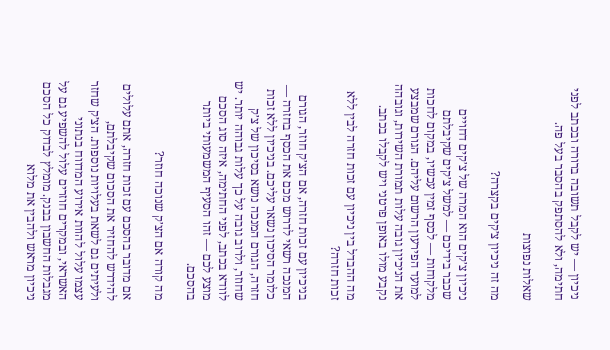ניכיון — יש לקבל תשובה ברורה ובכתב לפני חתימה, ולא להסתפק בהסבר בעל פה.

שאלות נפוצות

מה זה ניכיון צ׳קים בקצרה?

ניכיון צ׳קים הוא המרה של צ׳קים דחויים שכבר בידיכם — למשל צ׳קים שקיבלתם מלקוחות — לכסף זמין עכשיו, במקום לחכות למועד הפירעון הרשום עליהם. הגורם שמבצע את הניכיון גובה עלות תמורת השירות, וגובהה נקבע מולו באופן פרטני ויש לקבלו בכתב.

מה ההבדל בין ניכיון עם זכות חזרה לבין ללא זכות חזרה?

בניכיון עם זכות חזרה, אם הצ׳ק חוזר, הגורם המנכה רשאי לדרוש מכם את הכסף בחזרה — כלומר הסיכון נשאר עליכם. בניכיון ללא זכות חזרה, הגורם המנכה נושא בסיכון של צ׳ק שחוזר, ולרוב גובה על כך עלות גבוהה יותר. יש לוודא בכתב, לפני החתימה, איזה סוג הסכם מוצע לכם — זהו הסעיף המשמעותי ביותר בהסכם.

מה קורה אם הצ׳ק שנוכה חוזר?

אם מדובר בהסכם עם זכות חזרה, אתם עלולים להידרש להחזיר את הסכום שקיבלתם, ולעיתים גם לשאת בעלויות נוספות. הצ׳ק שחזר עצמו עלול להוות אירוע המדווח בנתוני האשראי, ובמקרים חוזרים עלול להשפיע גם על מגבלות החשבון בבנק. מומלץ לבדוק כל הסכם ניכיון מראש ולהבין את מלוא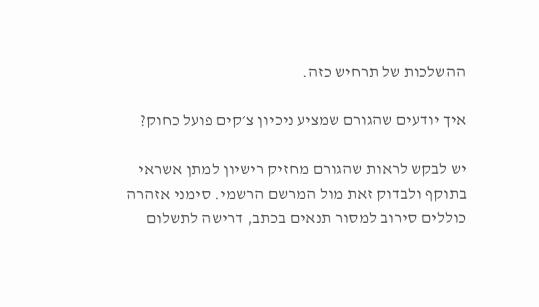ההשלכות של תרחיש כזה.

איך יודעים שהגורם שמציע ניכיון צ׳קים פועל כחוק?

יש לבקש לראות שהגורם מחזיק רישיון למתן אשראי בתוקף ולבדוק זאת מול המרשם הרשמי. סימני אזהרה כוללים סירוב למסור תנאים בכתב, דרישה לתשלום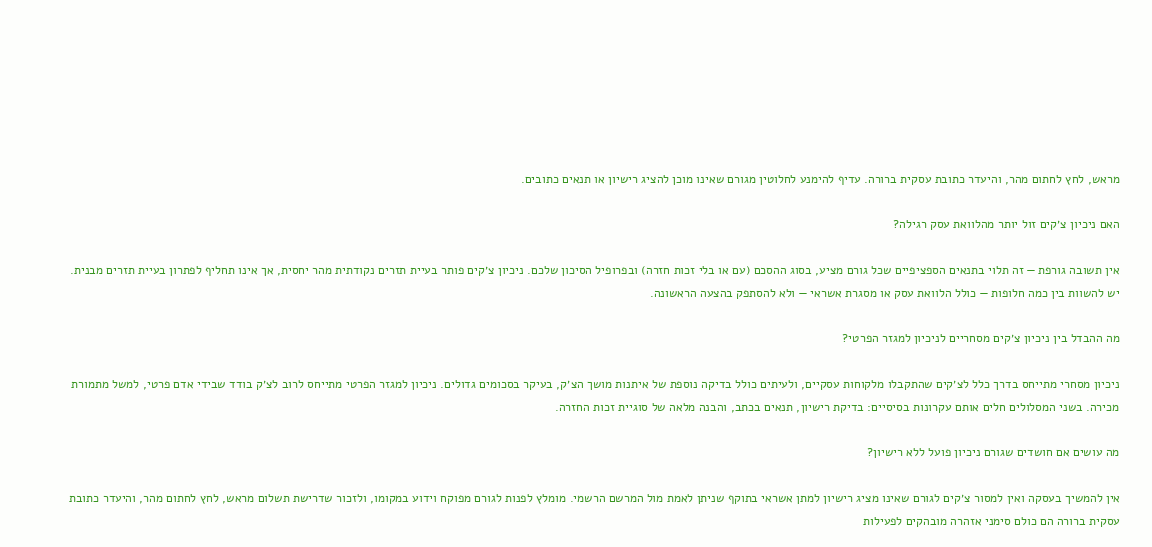מראש, לחץ לחתום מהר, והיעדר כתובת עסקית ברורה. עדיף להימנע לחלוטין מגורם שאינו מוכן להציג רישיון או תנאים כתובים.

האם ניכיון צ׳קים זול יותר מהלוואת עסק רגילה?

אין תשובה גורפת — זה תלוי בתנאים הספציפיים שכל גורם מציע, בסוג ההסכם (עם או בלי זכות חזרה) ובפרופיל הסיכון שלכם. ניכיון צ׳קים פותר בעיית תזרים נקודתית מהר יחסית, אך אינו תחליף לפתרון בעיית תזרים מבנית. יש להשוות בין כמה חלופות — כולל הלוואת עסק או מסגרת אשראי — ולא להסתפק בהצעה הראשונה.

מה ההבדל בין ניכיון צ׳קים מסחריים לניכיון למגזר הפרטי?

ניכיון מסחרי מתייחס בדרך כלל לצ׳קים שהתקבלו מלקוחות עסקיים, ולעיתים כולל בדיקה נוספת של איתנות מושך הצ׳ק, בעיקר בסכומים גדולים. ניכיון למגזר הפרטי מתייחס לרוב לצ׳ק בודד שבידי אדם פרטי, למשל מתמורת מכירה. בשני המסלולים חלים אותם עקרונות בסיסיים: בדיקת רישיון, תנאים בכתב, והבנה מלאה של סוגיית זכות החזרה.

מה עושים אם חושדים שגורם ניכיון פועל ללא רישיון?

אין להמשיך בעסקה ואין למסור צ׳קים לגורם שאינו מציג רישיון למתן אשראי בתוקף שניתן לאמת מול המרשם הרשמי. מומלץ לפנות לגורם מפוקח וידוע במקומו, ולזכור שדרישת תשלום מראש, לחץ לחתום מהר, והיעדר כתובת עסקית ברורה הם כולם סימני אזהרה מובהקים לפעילות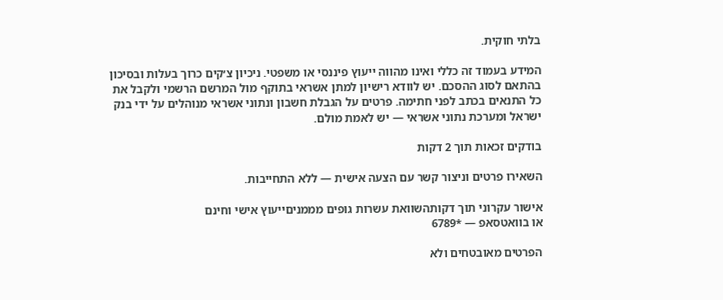בלתי חוקית.

המידע בעמוד זה כללי ואינו מהווה ייעוץ פיננסי או משפטי. ניכיון צ׳קים כרוך בעלות ובסיכון בהתאם לסוג ההסכם. יש לוודא רישיון למתן אשראי בתוקף מול המרשם הרשמי ולקבל את כל התנאים בכתב לפני חתימה. פרטים על הגבלת חשבון ונתוני אשראי מנוהלים על ידי בנק ישראל ומערכת נתוני אשראי — יש לאמת מולם.

בודקים זכאות תוך 2 דקות

השאירו פרטים וניצור קשר עם הצעה אישית — ללא התחייבות.

אישור עקרוני תוך דקותהשוואת עשרות גופים מממניםייעוץ אישי וחינם
או בוואטסאפ — *6789

הפרטים מאובטחים ולא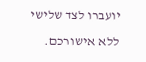יועברו לצד שלישי ללא אישורכם.